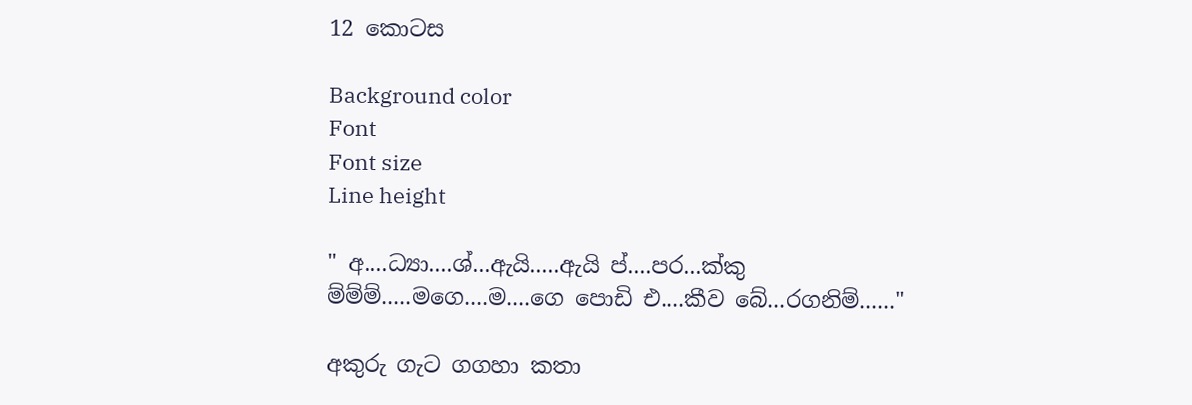12 කොටස

Background color
Font
Font size
Line height

" අ....ධ්‍යා....ශ්...ඇයි.....ඇයි ප්....පර...ක්කු ම්ම්ම්.....මගෙ....ම....ගෙ පොඩි එ....කීව බේ...රගනිම්......"

අකුරු ගැට ගගහා කතා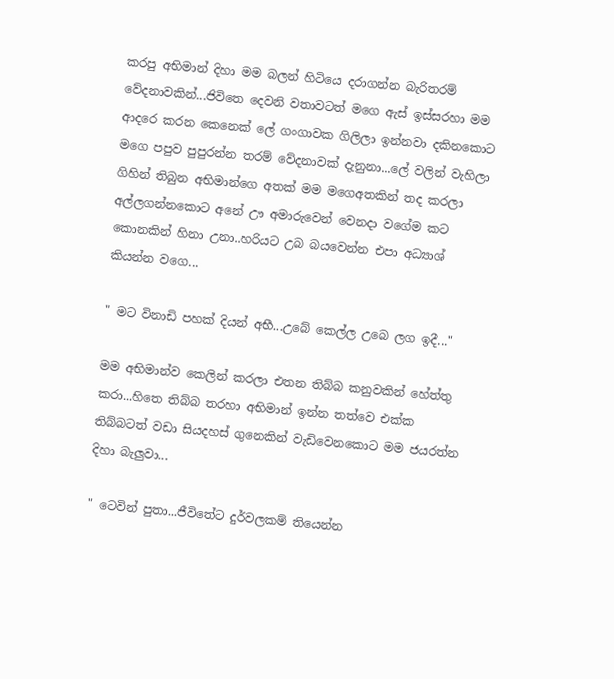කරපු අභිමාන් දිහා මම බලන් හිටියෙ දරාගන්න බැරිතරම් වේදනාවකින්...ජිවිතෙ දෙවනි වතාවටත් මගෙ ඇස් ඉස්සරහා මම ආදරෙ කරන කෙනෙක් ලේ ගංගාවක ගිලිලා ඉන්නවා දකිනකොට මගෙ පපුව පුපුරන්න තරම් වේදනාවක් දැනුනා...ලේ වලින් වැහිලා ගිහින් තිබුන අභිමාන්ගෙ අතක් මම මගෙඅතකින් තද කරලා අල්ලගන්නකොට අනේ ඌ අමාරුවෙන් වෙනදා වගේම කට කොනකින් හිනා උනා..හරියට උබ බයවෙන්න එපා අධ්‍යාශ් කියන්න වගෙ...

" මට විනාඩි පහක් දියන් අභී...උබේ කෙල්ල උබෙ ලග ඉදී..."

මම අභිමාන්ව කෙලින් කරලා එතන තිබ්බ කනුවකින් හේත්තු කරා...හිතෙ තිබ්බ තරහා අභිමාන් ඉන්න තත්වෙ එක්ක තිබ්බටත් වඩා සියදහස් ගුනෙකින් වැඩිවෙනකොට මම ජයරත්න දිහා බැලුවා...

" ටෙවින් පුතා...ජීවිතේට දුර්වලකම් තියෙන්න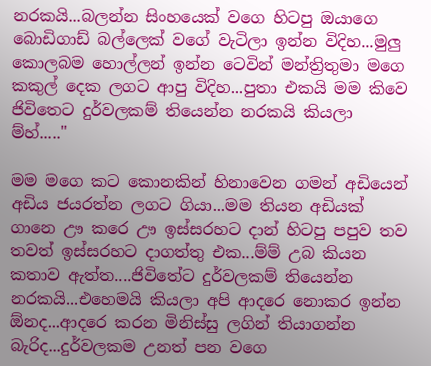නරකයි...බලන්න සිංහයෙක් වගෙ හිටපු ඔයාගෙ බොඩිගාඩ් බල්ලෙක් වගේ වැටිලා ඉන්න විදිහ...මුලු කොලබම හොල්ලන් ඉන්න ටෙවින් මන්ත්‍රිතුමා මගෙ කකුල් දෙක ලගට ආපු විදිහ...පුතා එකයි මම කිවෙ ජිවිතෙට දුර්වලකම් තියෙන්න නරකයි කියලා ම්හ්....."

මම මගෙ කට කොනකින් හිනාවෙන ගමන් අඩියෙන් අඩිය ජයරත්න ලගට ගියා...මම තියන අඩියක් ගානෙ ඌ කරෙ ඌ ඉස්සරහට දාන් හිටපු පපුව තව තවත් ඉස්සරහට දාගත්තු එක...ම්ම් උබ කියන කතාව ඇත්ත....ජිවිතේට දුර්වලකම් තියෙන්න නරකයි...එහෙමයි කියලා අපි ආදරෙ නොකර ඉන්න ඕනද...ආදරෙ කරන මිනිස්සු ලගින් තියාගන්න බැරිද...දුර්වලකම උනත් පන වගෙ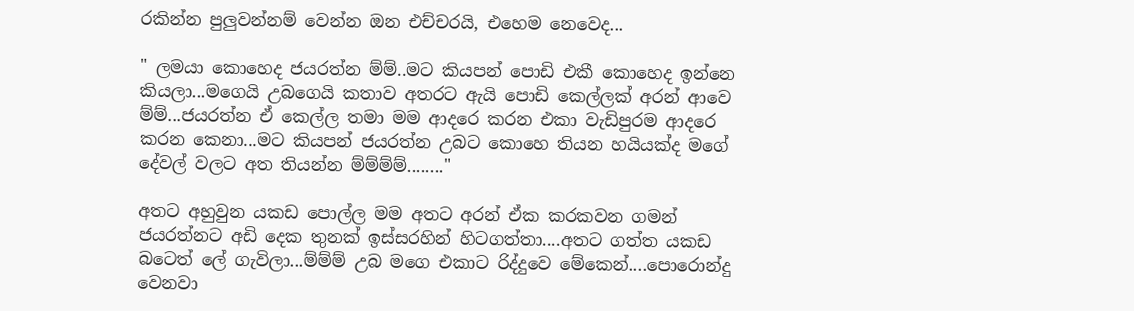රකින්න පුලුවන්නම් වෙන්න ඔන එච්චරයි, එහෙම නෙවෙද...

" ලමයා කොහෙද ජයරත්න ම්ම්..මට කියපන් පොඩි එකී කොහෙද ඉන්නෙ කියලා...මගෙයි උබගෙයි කතාව අතරට ඇයි පොඩි කෙල්ලක් අරන් ආවෙ ම්ම්...ජයරත්න ඒ කෙල්ල තමා මම ආදරෙ කරන එකා වැඩිපුරම ආදරෙ කරන කෙනා...මට කියපන් ජයරත්න උබට කොහෙ තියන හයියක්ද මගේ දේවල් වලට අත තියන්න ම්ම්ම්ම්........"

අතට අහුවුන යකඩ පොල්ල මම අතට අරන් ඒක කරකවන ගමන් ජයරත්නට අඩි දෙක තුනක් ඉස්සරහින් හිටගත්තා....අතට ගත්ත යකඩ බටෙත් ලේ ගැවිලා...ම්ම්ම් උබ මගෙ එකාට රිද්දුවෙ මේකෙන්....පොරොන්දු වෙනවා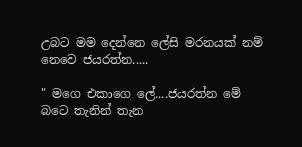උබට මම දෙන්නෙ ලේසි මරනයක් නම් නෙවෙ ජයරත්න.....

" මගෙ එකාගෙ ලේ....ජයරත්න මේ බටෙ තැනින් තැන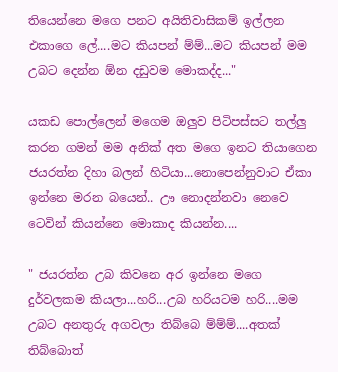තියෙන්නෙ මගෙ පනට අයිතිවාසිකම් ඉල්ලන එකාගෙ ලේ....මට කියපන් ම්ම්...මට කියපන් මම උබට දෙන්න ඕන දඩුවම මොකද්ද..."

යකඩ පොල්ලෙන් මගෙම ඔලුව පිටිපස්සට තල්ලු කරන ගමන් මම අනික් අත මගෙ ඉනට තියාගෙන ජයරත්න දිහා බලන් හිටියා...නොපෙන්නුවාට ඒකා ඉන්නෙ මරන බයෙන්.. ඌ නොදන්නවා නෙවෙ ටෙවින් කියන්නෙ මොකාද කියන්න....

" ජයරත්න උබ කිවනෙ අර ඉන්නෙ මගෙ දුර්වලකම කියලා...හරි...උබ හරියටම හරි....මම උබට අනතුරු අගවලා තිබ්බෙ ම්ම්ම්....අතක් තිබ්බොත්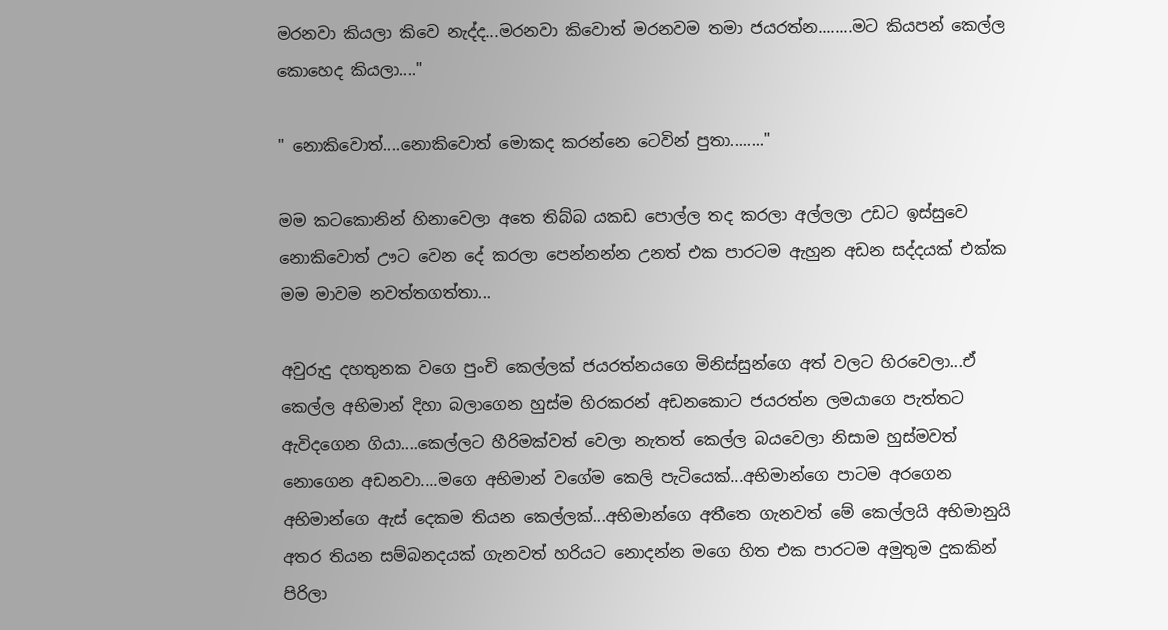මරනවා කියලා කිවෙ නැද්ද...මරනවා කිවොත් මරනවම තමා ජයරත්න........මට කියපන් කෙල්ල කොහෙද කියලා...."

" නොකිවොත්....නොකිවොත් මොකද කරන්නෙ ටෙවින් පුතා........"

මම කටකොනින් හිනාවෙලා අතෙ තිබ්බ යකඩ පොල්ල තද කරලා අල්ලලා උඩට ඉස්සුවෙ නොකිවොත් ඌට වෙන දේ කරලා පෙන්නන්න උනත් එක පාරටම ඇහුන අඩන සද්දයක් එක්ක මම මාවම නවත්තගත්තා...

අවුරුදු දහතුනක වගෙ පුංචි කෙල්ලක් ජයරත්නයගෙ මිනිස්සුන්ගෙ අත් වලට හිරවෙලා...ඒ කෙල්ල අභිමාන් දිහා බලාගෙන හුස්ම හිරකරන් අඩනකොට ජයරත්න ලමයාගෙ පැත්තට ඇවිදගෙන ගියා....කෙල්ලට හීරිමක්වත් වෙලා නැතත් කෙල්ල බයවෙලා නිසාම හුස්මවත් නොගෙන අඩනවා....මගෙ අභිමාන් වගේම කෙලි පැටියෙක්...අභිමාන්ගෙ පාටම අරගෙන අභිමාන්ගෙ ඇස් දෙකම තියන කෙල්ලක්...අභිමාන්ගෙ අතීතෙ ගැනවත් මේ කෙල්ලයි අභිමානුයි අතර තියන සම්බනදයක් ගැනවත් හරියට නොදන්න මගෙ හිත එක පාරටම අමුතුම දුකකින් පිරිලා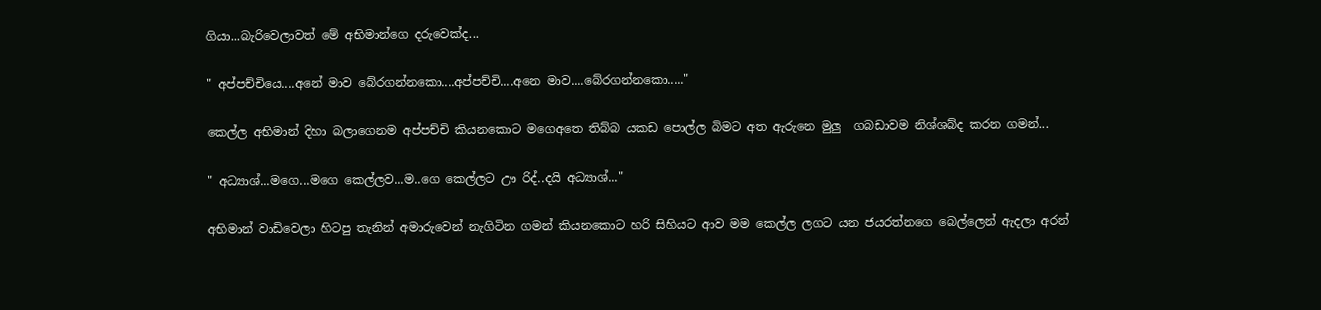ගියා...බැරිවෙලාවත් මේ අභිමාන්ගෙ දරුවෙක්ද...

" අප්පච්චියෙ....අනේ මාව බේරගන්නකො....අප්පච්චි....අනෙ මාව....බේරගන්නකො....."

කෙල්ල අභිමාන් දිහා බලාගෙනම අප්පච්චි කියනකොට මගෙඅතෙ තිබ්බ යකඩ පොල්ල බිමට අත ඇරුනෙ මුලු  ගබඩාවම නිශ්ශබ්ද කරන ගමන්...

" අධ්‍යාශ්...මගෙ...මගෙ කෙල්ලව...ම..ගෙ කෙල්ලට ඌ රිද්..දයි අධ්‍යාශ්..."

අභිමාන් වාඩිවෙලා හිටපු තැනින් අමාරුවෙන් නැගිටින ගමන් කියනකොට හරි සිහියට ආව මම කෙල්ල ලගට යන ජයරත්නගෙ බෙල්ලෙන් ඇදලා අරන්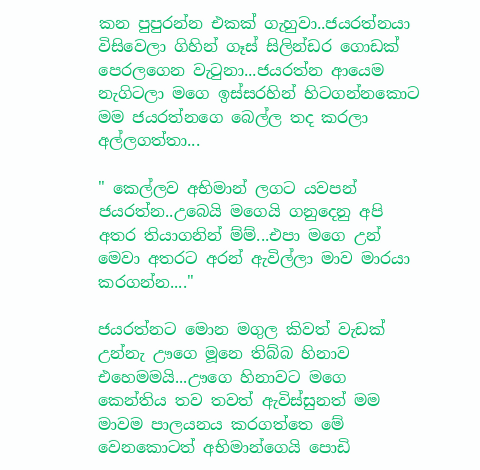කන පුපුරන්න එකක් ගැහුවා..ජයරත්නයා විසිවෙලා ගිහින් ගෑස් සිලින්ඩර ගොඩක් පෙරලගෙන වැටුනා...ජයරත්න ආයෙම නැගිටලා මගෙ ඉස්සරහින් හිටගන්නකොට මම ජයරත්නගෙ බෙල්ල තද කරලා අල්ලගත්තා...

" කෙල්ලව අභිමාන් ලගට යවපන් ජයරත්න..උබෙයි මගෙයි ගනුදෙනු අපි අතර තියාගනින් ම්ම්...එපා මගෙ උන් මෙවා අතරට අරන් ඇවිල්ලා මාව මාරයා කරගන්න...."

ජයරත්නට මොන මගුල කිවත් වැඩක් උන්නැ ඌගෙ මූනෙ තිබ්බ හිනාව එහෙමමයි...ඌගෙ හිනාවට මගෙ කෙන්තිය තව තවත් ඇවිස්සුනත් මම මාවම පාලයනය කරගත්තෙ මේ වෙනකොටත් අභිමාන්ගෙයි පොඩි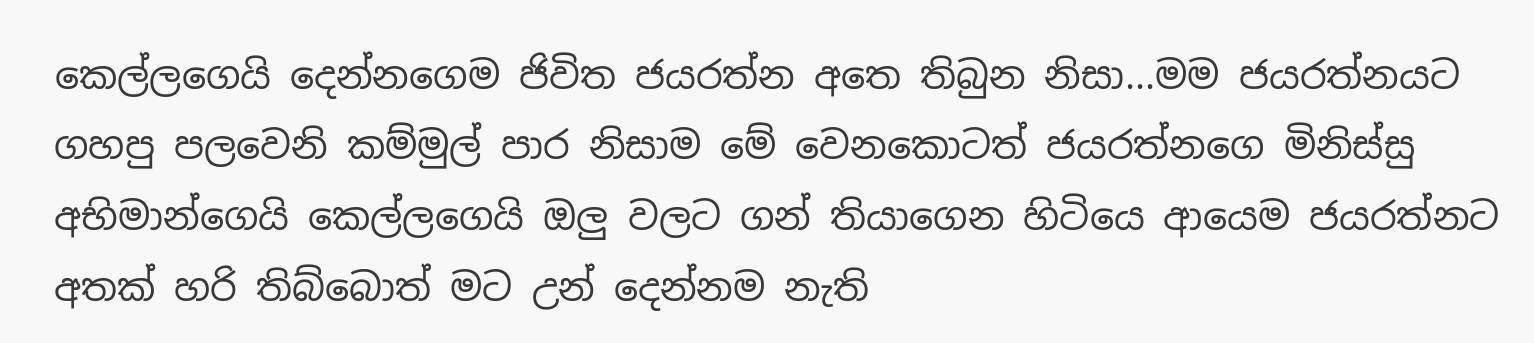කෙල්ලගෙයි දෙන්නගෙම ජිවිත ජයරත්න අතෙ තිබුන නිසා...මම ජයරත්නයට ගහපු පලවෙනි කම්මුල් පාර නිසාම මේ වෙනකොටත් ජයරත්නගෙ මිනිස්සු අභිමාන්ගෙයි කෙල්ලගෙයි ඔලු වලට ගන් තියාගෙන හිටියෙ ආයෙම ජයරත්නට අතක් හරි තිබ්බොත් මට උන් දෙන්නම නැති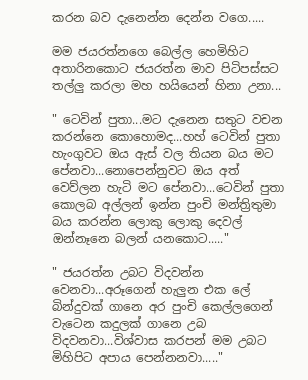කරන බව දැනෙන්න දෙන්න වගෙ.....

මම ජයරත්නගෙ බෙල්ල හෙමිහිට අතාරිනකොට ජයරත්න මාව පිටිපස්සට තල්ලු කරලා මහ හයියෙන් හිනා උනා...

" ටෙවින් පුතා...මට දැනෙන සතුට වචන කරන්නෙ කොහොමද...හහ් ටෙවින් පුතා හැංගුවට ඔය ඇස් වල තියන බය මට පේනවා...නොපෙන්නුවට ඔය අත් වෙව්ලන හැටි මට පේනවා...ටෙවින් පුතා කොලබ අල්ලන් ඉන්න පුංචි මන්ත්‍රිතුමා බය කරන්න ලොකු ලොකු දෙවල් ඔන්නෑනෙ බලන් යනකොට....."

" ජයරත්න උබට විදවන්න වෙනවා...අරූගෙන් හැලුන එක ලේ බින්දුවක් ගානෙ අර පුංචි කෙල්ලගෙන් වැටෙන කදුලක් ගානෙ උබ විදවනවා...විශ්වාස කරපන් මම උබට මිහිපිට අපාය පෙන්නනවා....."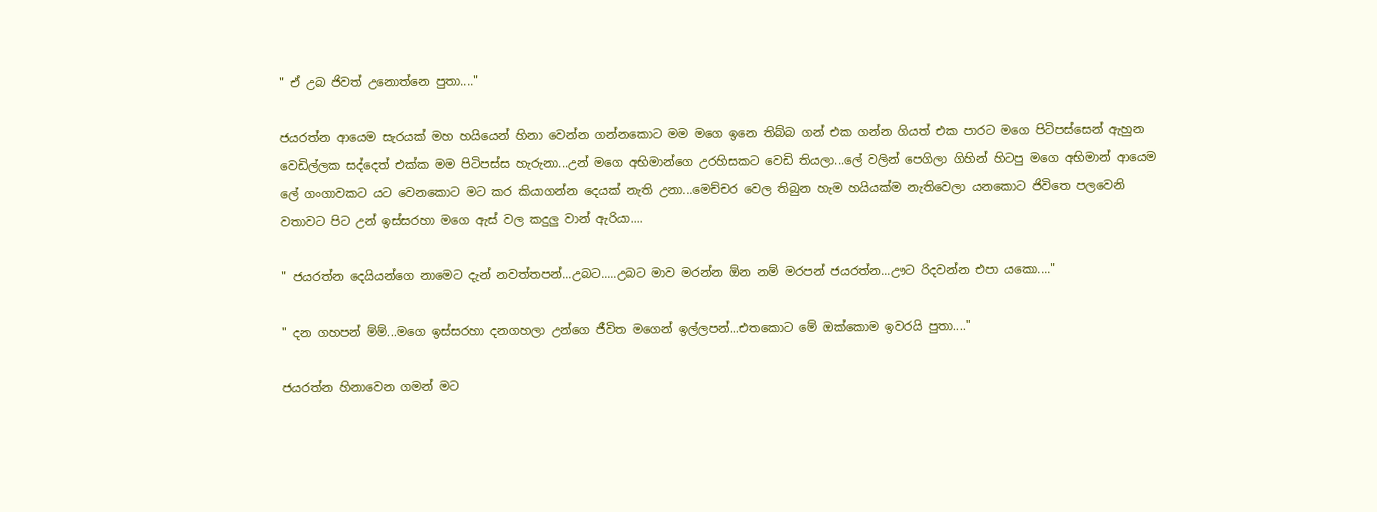" ඒ උබ ජිවත් උනොත්නෙ පුතා...."

ජයරත්න ආයෙම සැරයක් මහ හයියෙන් හිනා වෙන්න ගන්නකොට මම මගෙ ඉනෙ තිබ්බ ගන් එක ගන්න ගියත් එක පාරට මගෙ පිටිපස්සෙන් ඇහුන වෙඩිල්ලක සද්දෙත් එක්ක මම පිටිපස්ස හැරුනා...උන් මගෙ අභිමාන්ගෙ උරහිසකට වෙඩි තියලා...ලේ වලින් පෙගිලා ගිහින් හිටපු මගෙ අභිමාන් ආයෙම ලේ ගංගාවකට යට වෙනකොට මට කර කියාගන්න දෙයක් නැති උනා...මෙච්චර වෙල තිබුන හැම හයියක්ම නැතිවෙලා යනකොට ජිවිතෙ පලවෙනි වතාවට පිට උන් ඉස්සරහා මගෙ ඇස් වල කදුලු වාන් ඇරියා....

" ජයරත්න දෙයියන්ගෙ නාමෙට දැන් නවත්තපන්...උබට.....උබට මාව මරන්න ඕන නම් මරපන් ජයරත්න...ඌට රිදවන්න එපා යකො...."

" දන ගහපන් ම්ම්...මගෙ ඉස්සරහා දනගහලා උන්ගෙ ජීවිත මගෙන් ඉල්ලපන්...එතකොට මේ ඔක්කොම ඉවරයි පුතා...."

ජයරත්න හිනාවෙන ගමන් මට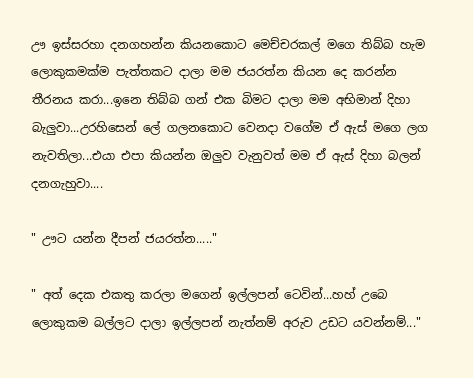ඌ ඉස්සරහා දනගහන්න කියනකොට මෙච්චරකල් මගෙ තිබ්බ හැම ලොකුකමක්ම පැත්තකට දාලා මම ජයරත්න කියන දෙ කරන්න තීරනය කරා...ඉනෙ තිබ්බ ගන් එක බිමට දාලා මම අභිමාන් දිහා බැලුවා...උරහිසෙන් ලේ ගලනකොට වෙනදා වගේම ඒ ඇස් මගෙ ලග නැවතිලා...එයා එපා කියන්න ඔලුව වැනුවත් මම ඒ ඇස් දිහා බලන් දනගැහුවා....

" ඌට යන්න දීපන් ජයරත්න....."

" අත් දෙක එකතු කරලා මගෙන් ඉල්ලපන් ටෙවින්...හහ් උබෙ ලොකුකම බල්ලට දාලා ඉල්ලපන් නැත්නම් අරුව උඩට යවන්නම්..."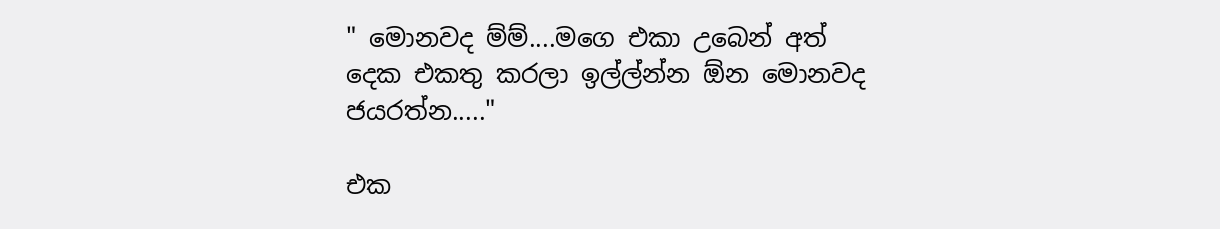" මොනවද ම්ම්....මගෙ එකා උබෙන් අත් දෙක එකතු කරලා ඉල්ල්න්න ඕන මොනවද ජයරත්න....."

එක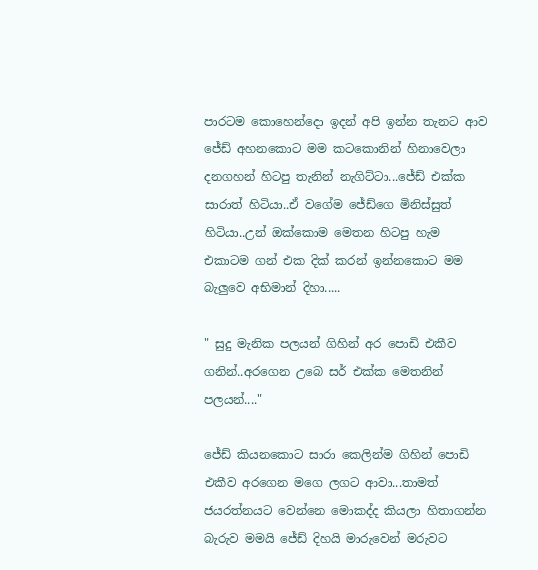පාරටම කොහෙන්දො ඉදන් අපි ඉන්න තැනට ආව ජේඩ් අහනකොට මම කටකොනින් හිනාවෙලා දනගහන් හිටපු තැනින් නැගිට්ටා...ජේඩ් එක්ක සාරාත් හිටියා..ඒ වගේම ජේඩ්ගෙ මිනිස්සුත් හිටියා..උන් ඔක්කොම මෙතන හිටපු හැම එකාටම ගන් එක දික් කරන් ඉන්නකොට මම බැලුවෙ අභිමාන් දිහා.....

" සුදු මැනික පලයන් ගිහින් අර පොඩි එකීව ගනින්..අරගෙන උබෙ සර් එක්ක මෙතනින් පලයන්...."

ජේඩ් කියනකොට සාරා කෙලින්ම ගිහින් පොඩි එකීව අරගෙන මගෙ ලගට ආවා...තාමත් ජයරත්නයට වෙන්නෙ මොකද්ද කියලා හිතාගන්න බැරුව මමයි ජේඩ්‍ දිහයි මාරුවෙන් මරුවට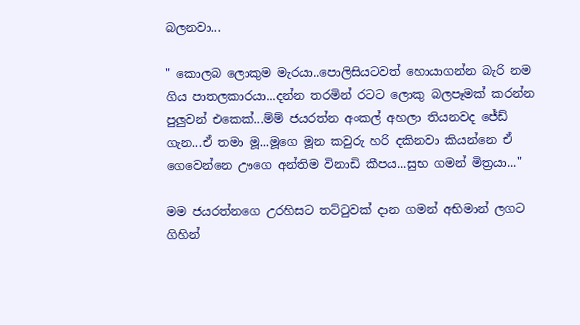බලනවා...

" කොලබ ලොකුම මැරයා..පොලිසියටවත් හොයාගන්න බැරි නම ගිය පාතලකාරයා...දන්න තරමින් රටට ලොකු බලපෑමක් කරන්න පුලුවන් එකෙක්...ම්ම් ජයරත්න අංකල් අහලා තියනවද ජේඩ් ගැන...ඒ තමා මූ...මූගෙ මූන කවුරු හරි දකිනවා කියන්නෙ ඒ ගෙවෙන්නෙ ඌගෙ අන්තිම විනාඩි කීපය...සුභ ගමන් මිත්‍රයා..."

මම ජයරත්නගෙ උරහිසට තට්ටුවක් දාන ගමන් අභිමාන් ලගට ගිහින්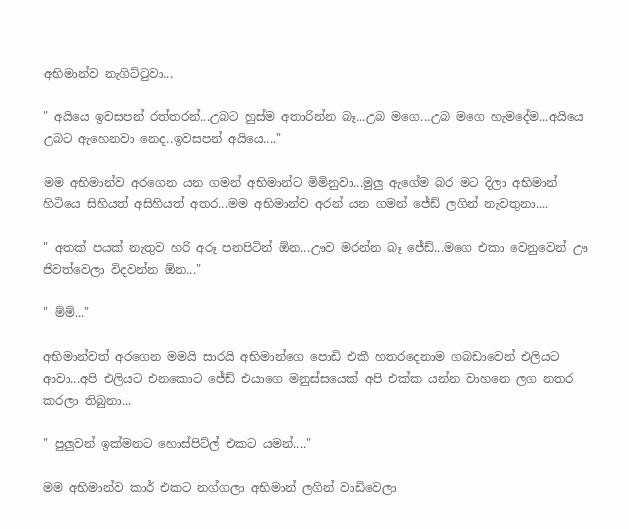අභිමාන්ව නැගිට්ටුවා...

" අයියෙ ඉවසපන් රත්තරන්...උබට හුස්ම අතාරින්න බෑ...උබ මගෙ...උබ මගෙ හැමදේම...අයියෙ උබට ඇහෙනවා නෙද..ඉවසපන් අයියෙ...."

මම අභිමාන්ව අරගෙන යන ගමන් අභිමාන්ට මිමිනුවා...මුලු ඇගේම බර මට දිලා අභිමාන් හිටියෙ සිහියත් අසිහියත් අතර...මම අභිමාන්ව අරන් යන ගමන් ජේඩ් ලගින් නැවතුනා....

" අතක් පයක් නැතුව හරි අරූ පනපිටින් ඕන...ඌව මරන්න බෑ ජේඩ්...මගෙ එකා වෙනුවෙන් ඌ ජිවත්වෙලා විදවන්න ඕන..."

" ම්ම්..."

අභිමාන්වත් අරගෙන මමයි සාරයි අභිමාන්ගෙ පොඩි එකී හතරදෙනාම ගබඩාවෙන් එලියට ආවා...අපි එලියට එනකොට ජේඩ් එයාගෙ මනුස්සයෙක් අපි එක්ක යන්න වාහනෙ ලග නතර කරලා තිබුනා...

" පුලුවන් ඉක්මනට හොස්පිට්ල් එකට යමන්...."

මම අභිමාන්ව කාර් එකට නග්ගලා අභිමාන් ලගින් වාඩිවෙලා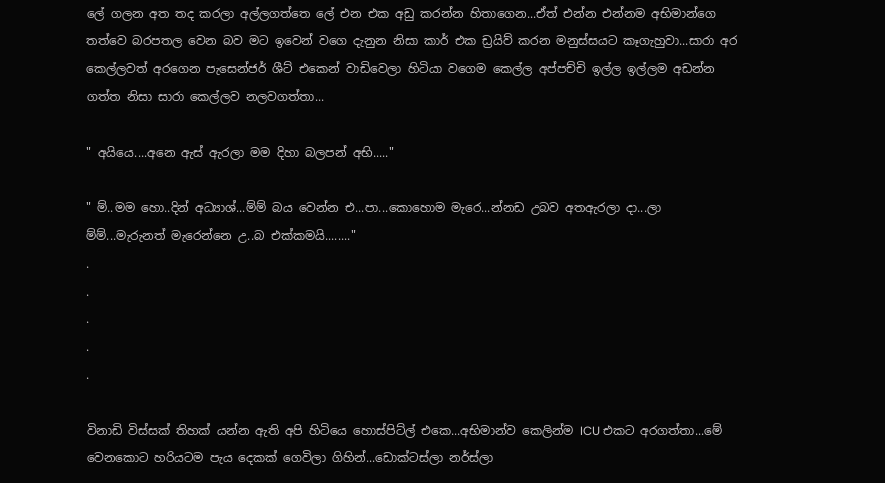ලේ ගලන අත තද කරලා අල්ලගත්තෙ ලේ එන එක අඩු කරන්න හිතාගෙන...ඒත් එන්න එන්නම අභිමාන්ගෙ තත්වෙ බරපතල වෙන බව මට ඉවෙන් වගෙ දැනුන නිසා කාර් එක ඩ්‍රයිව් කරන මනුස්සයට කෑගැහුවා...සාරා අර කෙල්ලවත් අරගෙන පැසෙන්ජර් ශීට් එකෙන් වාඩිවෙලා හිටියා වගෙම කෙල්ල අප්පච්චි ඉල්ල ඉල්ලම අඩන්න ගත්ත නිසා සාරා කෙල්ලව නලවගත්තා...

" අයියෙ....අනෙ ඇස් ඇරලා මම දිහා බලපන් අභි....."

" ම්..මම හො..දින් අධ්‍යාශ්...ම්ම් බය වෙන්න එ...පා...කොහොම මැරෙ...න්නඩ උබව අතඇරලා දා...ලා ම්ම්...මැරුනත් මැරෙන්නෙ උ..බ එක්කමයි........"
.
.
.
.
.

විනාඩි විස්සක් තිහක් යන්න ඇති අපි හිටියෙ හොස්පිට්ල් එකෙ...අභිමාන්ව කෙලින්ම ICU එකට අරගත්තා...මේ වෙනකොට හරියටම පැය දෙකක් ගෙවිලා ගිහින්...ඩොක්ටස්ලා නර්ස්ලා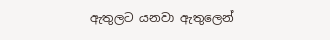ඇතුලට යනවා ඇතුලෙන්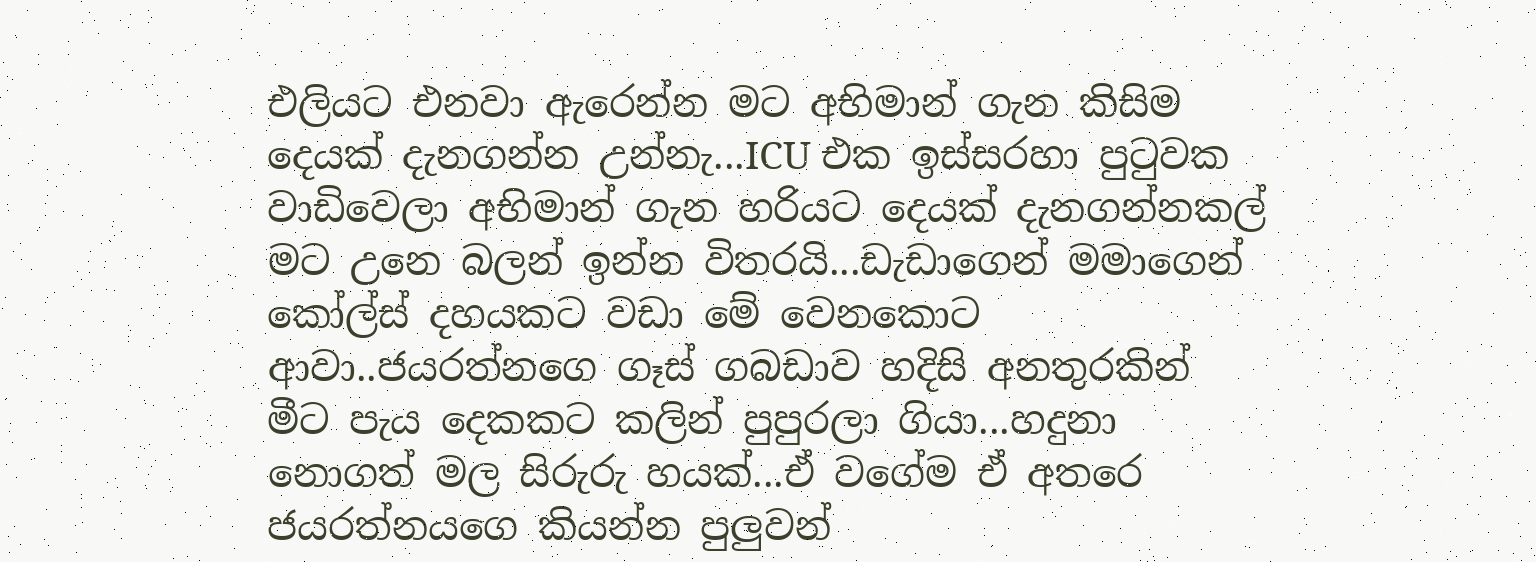එලියට එනවා ඇරෙන්න මට අභිමාන් ගැන කිසිම දෙයක් දැනගන්න උන්නැ...ICU එක ඉස්සරහා පුටුවක වාඩිවෙලා අභිමාන් ගැන හරියට දෙයක් දැනගන්නකල් මට උනෙ බලන් ඉන්න විතරයි...ඩැඩාගෙන් මමාගෙන් කෝල්ස් දහයකට වඩා මේ වෙනකොට ආවා..ජයරත්නගෙ ගෑස් ගබඩාව හදිසි අනතුරකින් මීට පැය දෙකකට කලින් පුපුරලා ගියා...හදුනා නොගත් මල සිරුරු හයක්...ඒ වගේම ඒ අතරෙ ජයරත්නයගෙ කියන්න පුලුවන්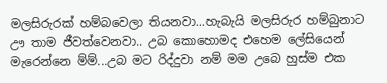මලසිරුරක් හම්බවෙලා තියනවා...හැබැයි මලසිරුර හම්බුනාට ඌ තාම ජීවත්වෙනවා.. උබ කොහොමද එහෙම ලේසියෙන් මැරෙන්නෙ ම්ම්...උබ මට රිද්දුවා නම් මම උබෙ හුස්ම එක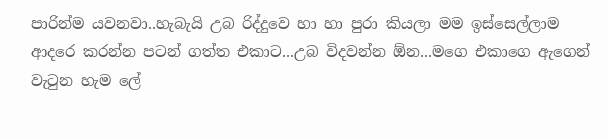පාරින්ම යවනවා..හැබැයි උබ රිද්දුවෙ හා හා පුරා කියලා මම ඉස්සෙල්ලාම ආදරෙ කරන්න පටන් ගත්ත එකාට...උබ විදවන්න ඕන...මගෙ එකාගෙ ඇගෙන් වැටුන හැම ලේ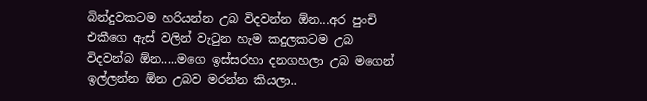බින්දුවකටම හරියන්න උබ විදවන්න ඕන...අර පුංචි එකීගෙ ඇස් වලින් වැටුන හැම කදුලකටම උබ විදවන්බ ඕන.....මගෙ ඉස්සරහා දනගහලා උබ මගෙන් ඉල්ලන්න ඕන උබව මරන්න කියලා..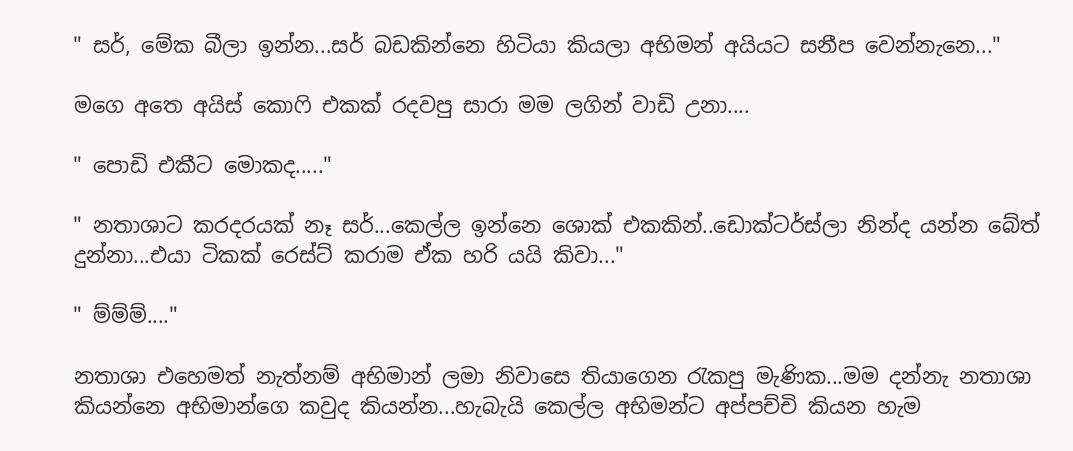" සර්, මේක බීලා ඉන්න...සර් බඩකින්නෙ හිටියා කියලා අභිමන් අයියට සනීප වෙන්නැනෙ..."

මගෙ අතෙ අයිස් කොෆි එකක් රදවපු සාරා මම ලගින් වාඩි උනා....

" පොඩි එකීට මොකද....."

" නතාශාට කරදරයක් නෑ සර්...කෙල්ල ඉන්නෙ ශොක් එකකින්..ඩොක්ටර්ස්ලා නින්ද යන්න බේත් දුන්නා...එයා ටිකක් රෙස්ට් කරාම ඒක හරි යයි කිවා..."

" ම්ම්ම්...."

නතාශා එහෙමත් නැත්නම් අභිමාන් ලමා නිවාසෙ තියාගෙන රැකපු මැණික...මම දන්නැ නතාශා කියන්නෙ අභිමාන්ගෙ කවුද කියන්න...හැබැයි කෙල්ල අභිමන්ට අප්පච්චි කියන හැම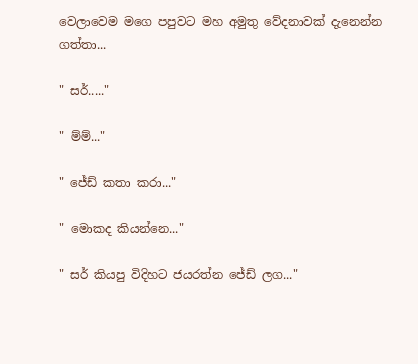වෙලාවෙම මගෙ පපුවට මහ අමුතු වේදනාවක් දැනෙන්න ගත්තා...

" සර්....."

" ම්ම්..."

" ජේඩ් කතා කරා..."

" මොකද කියන්නෙ..."

" සර් කියපු විදිහට ජයරත්න ජේඩ් ලග..."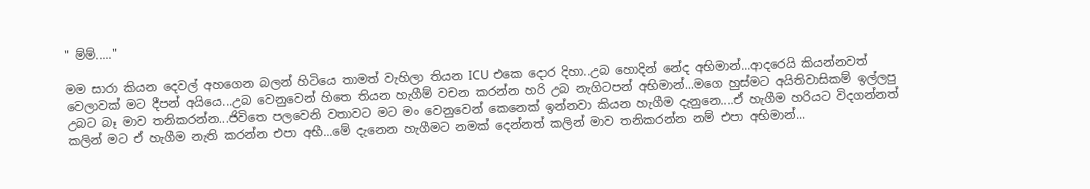" ම්ම්....."

මම සාරා කියන දෙවල් අහගෙන බලන් හිටියෙ තාමත් වැහිලා තියන ICU එකෙ දොර දිහා..උබ හොදින් නේද අභිමාන්...ආදරෙයි කියන්නවත් වෙලාවක් මට දීපන් අයියෙ...උබ වෙනුවෙන් හිතෙ තියන හැගීම් වචන කරන්න හරි උබ නැගිටපන් අභිමාන්...මගෙ හුස්මට අයිතිවාසිකම් ඉල්ලපු උබට බෑ මාව තනිකරන්න...ජිවිතෙ පලවෙනි වතාවට මට මං වෙනුවෙන් කෙනෙක් ඉන්නවා කියන හැගීම දැනුනෙ....ඒ හැගීම හරියට විදගන්නත් කලින් මට ඒ හැගීම නැති කරන්න එපා අභී...මේ දැනෙන හැගීමට නමක් දෙන්නත් කලින් මාව තනිකරන්න නම් එපා අභිමාන්...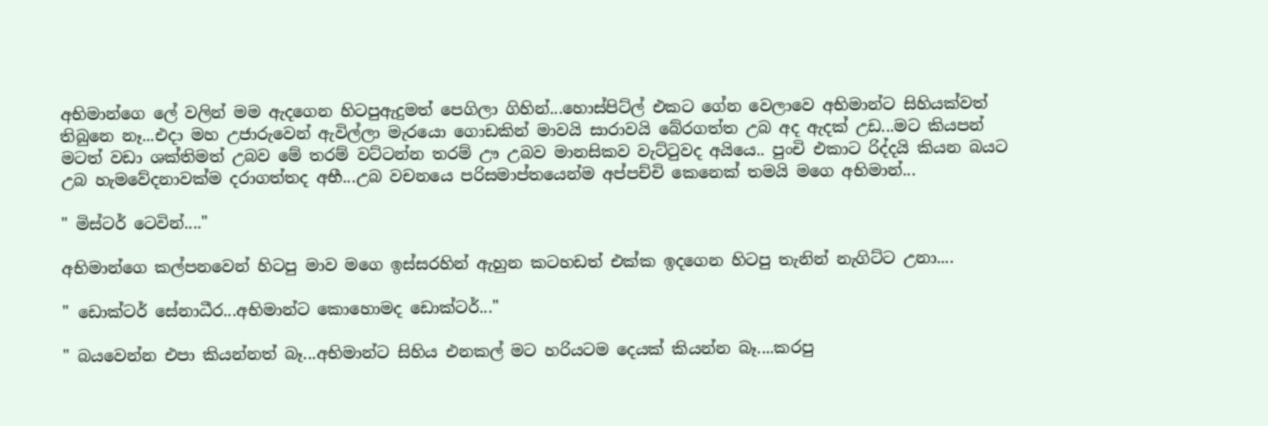අභිමාන්ගෙ ලේ වලින් මම ඇදගෙන හිටපුඇදුමත් පෙගිලා ගිහින්...හොස්පිට්ල් එකට ගේන වෙලාවෙ අභිමාන්ට සිහියක්වත් තිබුනෙ නෑ...එදා මහ උජාරුවෙන් ඇවිල්ලා මැරයො ගොඩකින් මාවයි සාරාවයි බේරගත්ත උබ අද ඇදක් උඩ...මට කියපන් මටත් වඩා ශක්තිමත් උබව මේ තරම් වට්ටන්න තරම් ඌ උබව මානසිකව වැට්ටුවද අයියෙ.. පුංචි එකාට රිද්දයි කියන බයට උබ හැමවේදනාවක්ම දරාගත්තද අභී...උබ වචනයෙ පරිසමාප්තයෙන්ම අප්පච්චි කෙනෙක් තමයි මගෙ අභිමාන්...

" මිස්ටර් ටෙවින්...."

අභිමාන්ගෙ කල්පනවෙන් හිටපු මාව මගෙ ඉස්සරහින් ඇහුන කටහඩත් එක්ක ඉදගෙන හිටපු තැනින් නැගිට්ට උනා....

" ඩොක්ටර් සේනාධීර...අභිමාන්ට කොහොමද ඩොක්ටර්..."

" බයවෙන්න එපා කියන්නත් බෑ...අභිමාන්ට සිහිය එනකල් මට හරියටම දෙයක් කියන්න බෑ....කරපු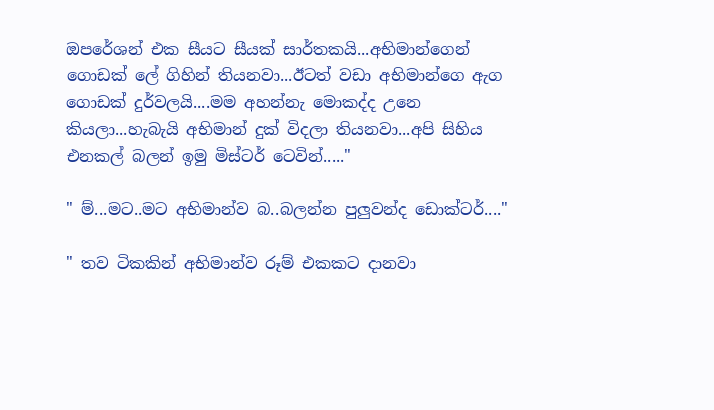ඔපරේශන් එක සීයට සීයක් සාර්තකයි...අභිමාන්ගෙන් ගොඩක් ලේ ගිහින් තියනවා...ඊටත් වඩා අභිමාන්ගෙ ඇග ගොඩක් දුර්වලයි....මම අහන්නැ මොකද්ද උනෙ කියලා...හැබැයි අභිමාන් දුක් විදලා තියනවා...අපි සිහිය එනකල් බලන් ඉමු මිස්ටර් ටෙවින්....."

" ම්...මට..මට අභිමාන්ව බ..බලන්න පුලුවන්ද ඩොක්ටර්...."

" තව ටිකකින් අභිමාන්ව රූම් එකකට දානවා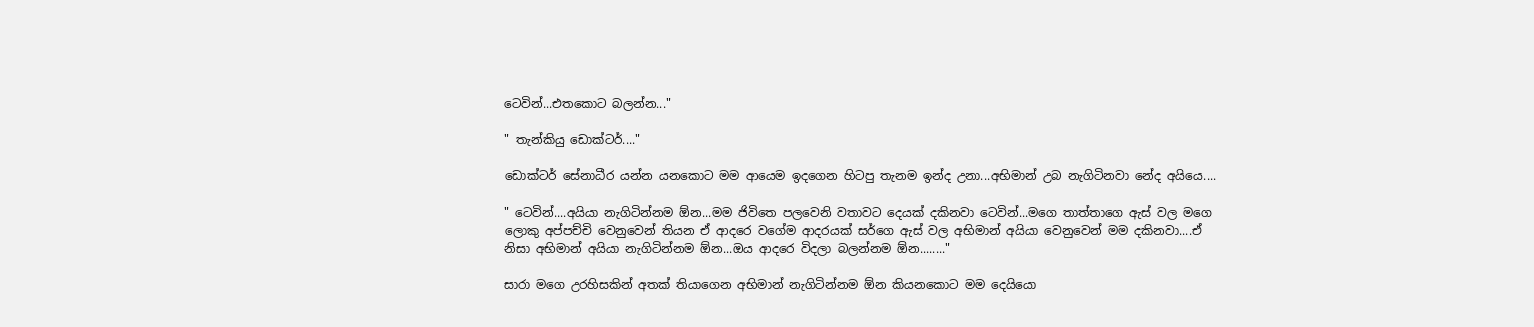ටෙවින්...එතකොට බලන්න..."

" තැන්කියු ඩොක්ටර්...."

ඩොක්ටර් සේනාධීර යන්න යනකොට මම ආයෙම ඉදගෙන හිටපු තැනම ඉන්ද උනා...අභිමාන් උබ නැගිටිනවා නේද අයියෙ....

" ටෙවින්....අයියා නැගිටින්නම ඕන...මම ජිවිතෙ පලවෙනි වතාවට දෙයක් දකිනවා ටෙවින්...මගෙ තාත්තාගෙ ඇස් වල මගෙ ලොකු අප්පච්චි වෙනුවෙන් තියන ඒ ආදරෙ වගේම ආදරයක් සර්ගෙ ඇස් වල අභිමාන් අයියා වෙනුවෙන් මම දකිනවා....ඒ නිසා අභිමාන් අයියා නැගිටින්නම ඕන...ඔය ආදරෙ විදලා බලන්නම ඕන........"

සාරා මගෙ උරහිසකින් අතක් තියාගෙන අභිමාන් නැගිටින්නම ඕන කියනකොට මම දෙයියො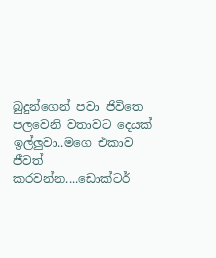බුදුන්ගෙන් පවා ජිවිතෙ පලවෙනි වතාවට දෙයක් ඉල්ලුවා..මගෙ එකාව ජීවත් කරවන්න....ඩොක්ටර්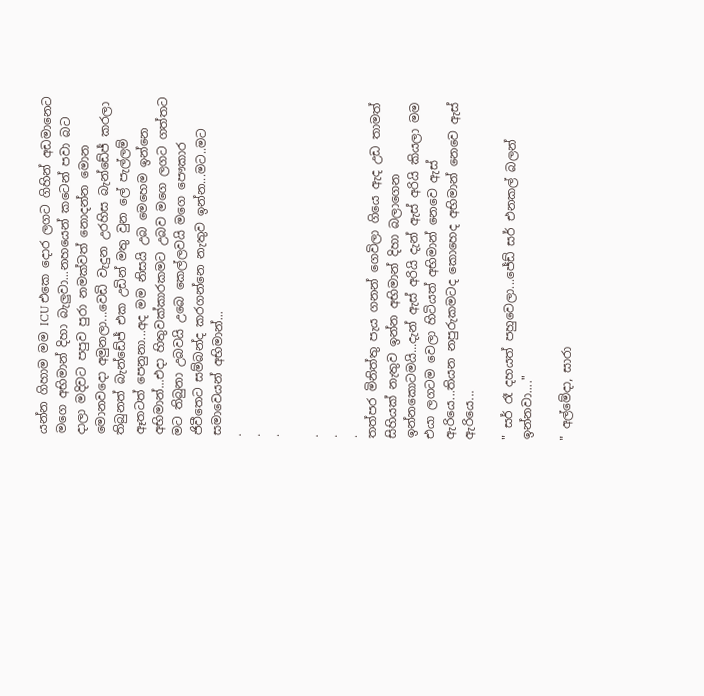යන්න ගිහාම මම ICU එකෙ දොර ලගට ගිහින් අඩමානෙට මගෙ අභිමාන් දිහා බැලුවා...නහයෙන් කටෙන් පවා බට දාලා මදිවට පපුව පුරා නමක්වත් නොදන්න මොන මොනවදො අමුනලා...වෙඩි වැදුන උරහිස බැන්ඩේජ් කරලා තිබුනත් බැන්ඩේජ් එක උඩින් මතු වුන ලේ පැල්ලම් ඈතටත් පෙනුනා...අද මම නිසයි උබ මෙහෙම ඉන්නෙ අභිමාන්...එදා හිතුවක්කාරකමට උබව මගෙ ලගට ගත්තට මට තිබුනා උබවයි උබෙ කෙල්ලවයි මගෙ පෞකාර ජිවීතෙට සම්බන්ද කරගන්නෙ නැතුව ඉන්න...මට..මට සමාවෙයන් අභිමාන්...
.
.
.

.
.
.
තත්පර මිනිත්තු පැය ගනන් ගෙවිලා ගියෙ ඇද උඩ තාමත් සිහියක් නැතුව ඉන්න අභිමාන් දිහා බලාගෙන ඉන්නකොටමයි...දැන් ඇස් අරියි දැන් ඇස් අරියි කියලා මම එයා ලගටම වෙලා හිටියත් අභිමාන් නෙවෙ ඇස් ඇරියෙ...තියන නපුරුකමටද කොහෙද අභිමාන් නෙවෙ ඇස් ඇරියෙ...

" සර් රෑ දහයත් පහුවෙලා...ජේඩ් සර් එනකල් බලන් ඉන්නවා...."

" අල්මේදා, සාරා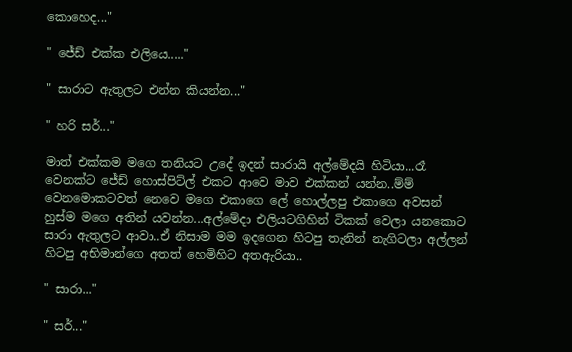කොහෙද..."

" ජේඩ් එක්ක එලියෙ....."

" සාරාට ඇතුලට එන්න කියන්න..."

" හරි සර්..."

මාත් එක්කම මගෙ තනියට උදේ ඉදන් සාරායි අල්මේදයි හිටියා...රෑ වෙනක්ට ජේඩ් හොස්පිට්ල් එකට ආවෙ මාව එක්කන් යන්න..ම්ම් වෙනමොකටවත් නෙවෙ මගෙ එකාගෙ ලේ හොල්ලපු එකාගෙ අවසන් හුස්ම මගෙ අතින් යවන්න...අල්මේදා එලියටගිහින් ටිකක් වෙලා යනකොට සාරා ඇතුලට ආවා..ඒ නිසාම මම ඉදගෙන හිටපු තැනින් නැගිටලා අල්ලන් හිටපු අභිමාන්ගෙ අතත් හෙමිහිට අතඇරියා..

" සාරා..."

" සර්..."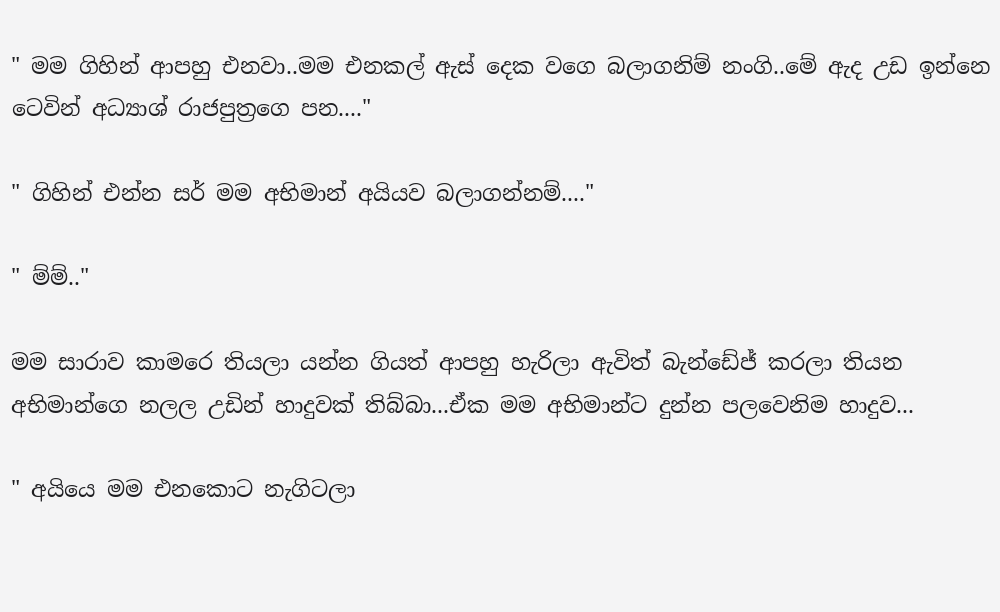" මම ගිහින් ආපහු එනවා..මම එනකල් ඇස් දෙක වගෙ බලාගනිම් නංගි..මේ ඇද උඩ ඉන්නෙ ටෙවින් අධ්‍යාශ් රාජපුත්‍රගෙ පන...."

" ගිහින් එන්න සර් මම අභිමාන් අයියව බලාගන්නම්...."

" ම්ම්.."

මම සාරාව කාමරෙ තියලා යන්න ගියත් ආපහු හැරිලා ඇවිත් බැන්ඩේජ් කරලා තියන අභිමාන්ගෙ නලල උඩින් හාදුවක් තිබ්බා...ඒක මම අභිමාන්ට දුන්න පලවෙනිම හාදුව...

" අයියෙ මම එනකොට නැගිටලා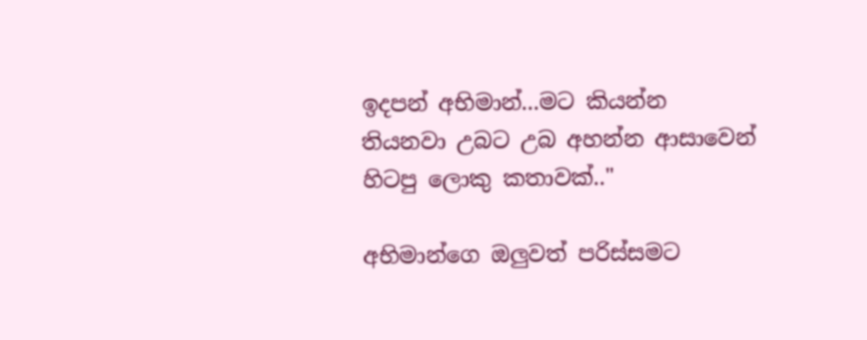ඉදපන් අභිමාන්...මට කියන්න තියනවා උබට උබ අහන්න ආසාවෙන් හිටපු ලොකු කතාවක්.."

අභිමාන්ගෙ ඔලුවත් පරිස්සමට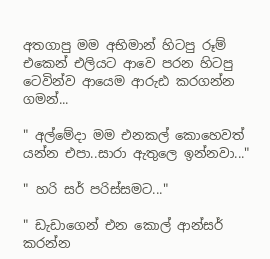අතගාපු මම අභිමාන් හිටපු රූම් එකෙන් එලියට ආවෙ පරන හිටපු ටෙවින්ව ආයෙම ආරුඪ කරගන්න ගමන්...

" අල්මේදා මම එනකල් කොහෙවත් යන්න එපා..සාරා ඇතුලෙ ඉන්නවා..."

" හරි සර් පරිස්සමට..."

" ඩැඩාගෙන් එන කොල් ආන්සර් කරන්න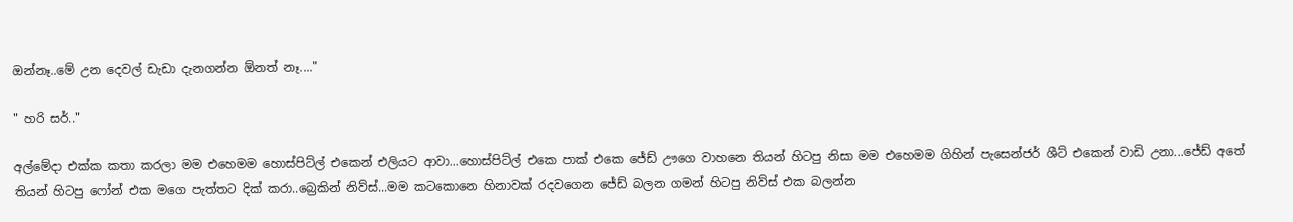ඔන්නෑ..මේ උන දෙවල් ඩැඩා දැනගන්න ඕනත් නෑ...."

" හරි සර්.."

අල්මේදා එක්ක කතා කරලා මම එහෙමම හොස්පිට්ල් එකෙන් එලියට ආවා...හොස්පිට්ල් එකෙ පාක් එකෙ ජේඩ් ඌගෙ වාහනෙ තියන් හිටපු නිසා මම එහෙමම ගිහින් පැසෙන්ජර් ශීට් එකෙන් වාඩි උනා...ජේඩ් අතේ තියන් හිටපු ෆෝන් එක මගෙ පැත්තට දික් කරා..බ්‍රෙකින් නිව්ස්...මම කටකොනෙ හිනාවක් රදවගෙන ජේඩ් බලන ගමන් හිටපු නිව්ස් එක බලන්න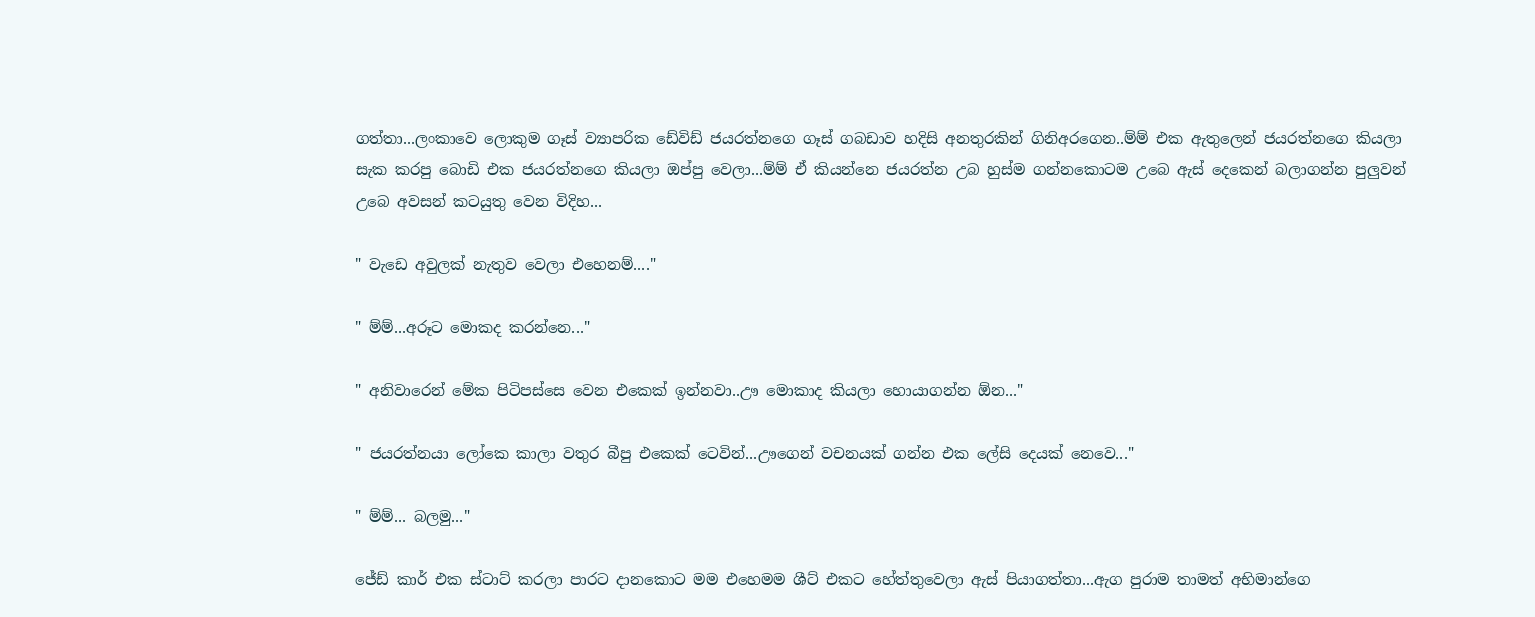ගත්තා...ලංකාවෙ ලොකුම ගෑස් ව්‍යාපරික ඩේවිඩ් ජයරත්නගෙ ගෑස් ගබඩාව හදිසි අනතුරකින් ගිනිඅරගෙන..ම්ම් එක ඇතුලෙන් ජයරත්නගෙ කියලා සැක කරපු බොඩි එක ජයරත්නගෙ කියලා ඔප්පු වෙලා...ම්ම් ඒ කියන්නෙ ජයරත්න උබ හුස්ම ගන්නකොටම උබෙ ඇස් දෙකෙන් බලාගන්න පුලුවන් උබෙ අවසන් කටයුතු වෙන විදිහ...

" වැඩෙ අවුලක් නැතුව වෙලා එහෙනම්...."

" ම්ම්...අරූට මොකද කරන්නෙ..."

" අනිවාරෙන් මේක පිටිපස්සෙ වෙන එකෙක් ඉන්නවා..ඌ මොකාද කියලා හොයාගන්න ඕන..."

" ජයරත්නයා ලෝකෙ කාලා වතුර බීපු එකෙක් ටෙවින්...ඌගෙන් වචනයක් ගන්න එක ලේසි දෙයක් නෙවෙ..."

" ම්ම්... බලමු..."

ජේඩ් කාර් එක ස්ටාට් කරලා පාරට දානකොට මම එහෙමම ශීට් එකට හේත්තුවෙලා ඇස් පියාගත්තා...ඇග පුරාම තාමත් අභිමාන්ගෙ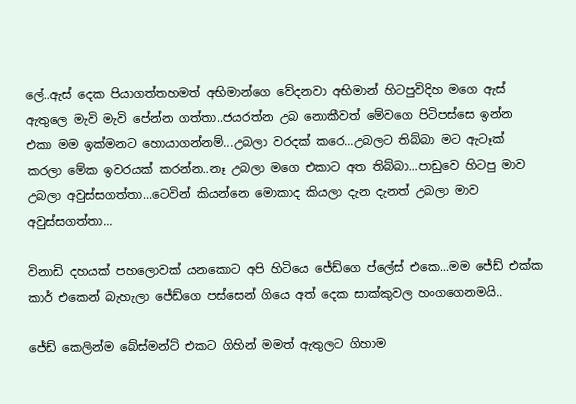ලේ..ඇස් දෙක පියාගත්තහමත් අභිමාන්ගෙ වේදනවා අභිමාන් හිටපුවිදිහ මගෙ ඇස් ඇතුලෙ මැවි මැවි පේන්න ගත්තා..ජයරත්න උබ නොකීවත් මේවගෙ පිටිපස්සෙ ඉන්න එකා මම ඉක්මනට හොයාගන්නම්...උබලා වරදක් කරෙ...උබලට තිබ්බා මට ඇටෑක් කරලා මේක ඉවරයක් කරන්න..නෑ උබලා මගෙ එකාට අත තිබ්බා...පාඩුවෙ හිටපු මාව උබලා අවුස්සගත්තා...ටෙවින් කියන්නෙ මොකාද කියලා දැන දැනත් උබලා මාව අවුස්සගත්තා...

විනාඩි දහයක් පහලොවක් යනකොට අපි හිටියෙ ජේඩ්ගෙ ප්ලේස් එකෙ...මම ජේඩ් එක්ක කාර් එකෙන් බැහැලා ජේඩ්ගෙ පස්සෙන් ගියෙ අත් දෙක සාක්කුවල හංගගෙනමයි..

ජේඩ් කෙලින්ම බේස්මන්ට් එකට ගිහින් මමත් ඇතුලට ගිහාම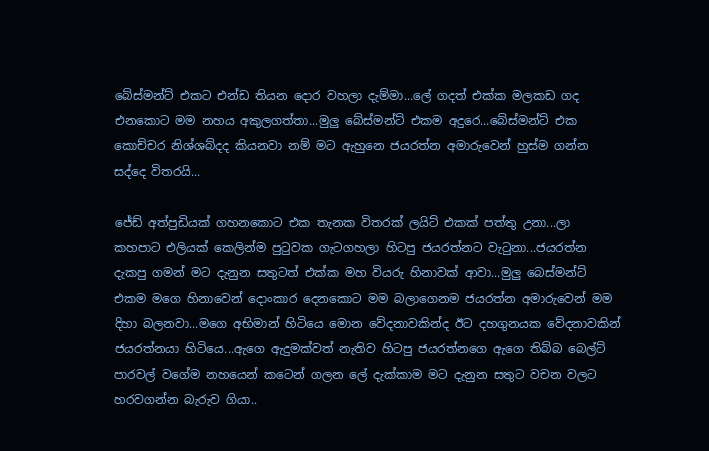බේස්මන්ට් එකට එන්ඩ තියන දොර වහලා දැම්මා...ලේ ගදත් එක්ක මලකඩ ගද එනකොට මම නහය අකුලගත්තා...මුලු බේස්මන්‍ට් එකම අදුරෙ...බේස්මන්ට් එක කොච්චර නිශ්ශබ්දද කියනවා නම් මට ඇහුනෙ ජයරත්න අමාරුවෙන් හුස්ම ගන්න සද්දෙ විතරයි...

ජේඩ් අත්පුඩියක් ගහනකොට එක තැනක විතරක් ලයිට් එකක් පත්තු උනා...ලා කහපාට එලියක් කෙලින්ම පුටුවක ගැටගහලා හිටපු ජයරත්නට වැටුනා...ජයරත්න දැකපු ගමන් මට දැනුන සතුටත් එක්ක මහ වියරු හිනාවක් ආවා...මුලු බෙස්මන්ට් එකම මගෙ හිනාවෙන් දොංකාර දෙනකොට මම බලාගෙනම ජයරත්න අමාරුවෙන් මම දිහා බලනවා...මගෙ අභිමාන් හිටියෙ මොන වේදනාවකින්ද ඊට දහගුනයක වේදනාවකින් ජයරත්නයා හිටියෙ...ඇගෙ ඇදුමක්වත් නැතිව හිටපු ජයරත්නගෙ ඇගෙ තිබ්බ බෙල්ට් පාරවල් වගේම නහයෙන් කටෙන් ගලන ලේ දැක්කාම මට දැනුන සතුට වචන වලට හරවගන්න බැරුව ගියා..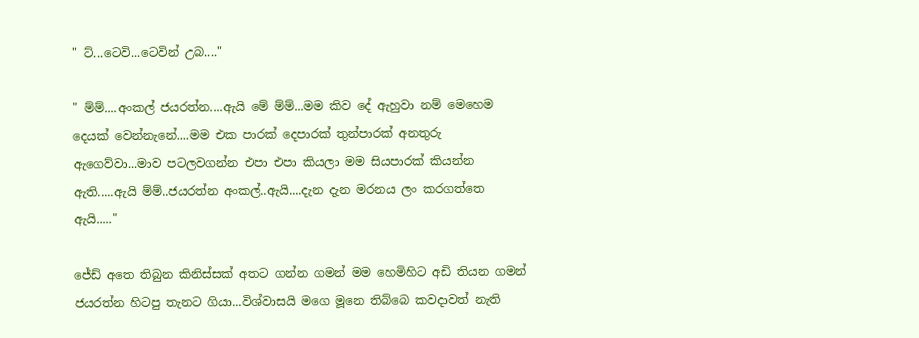" ට්...ටෙවි...ටෙවින් උබ...."

" ම්ම්....අංකල් ජයරත්න....ඇයි මේ ම්ම්...මම කිව දේ ඇහුවා නම් මෙහෙම දෙයක් වෙන්නැනේ....මම එක පාරක් දෙපාරක් තුන්පාරක් අනතුරු ඇගෙව්වා...මාව පටලවගන්න එපා එපා කියලා මම සියපාරක් කියන්න ඇති.....ඇයි ම්ම්..ජයරත්න අංකල්..ඇයි....දැන දැන මරනය ලං කරගත්තෙ ඇයි....."

ජේඩ් අතෙ තිබුන කිනිස්සක් අතට ගන්න ගමන් මම හෙමිහිට අඩි තියන ගමන් ජයරත්න හිටපු තැනට ගියා...විශ්වාසයි මගෙ මූනෙ තිබ්බෙ කවදාවත් නැති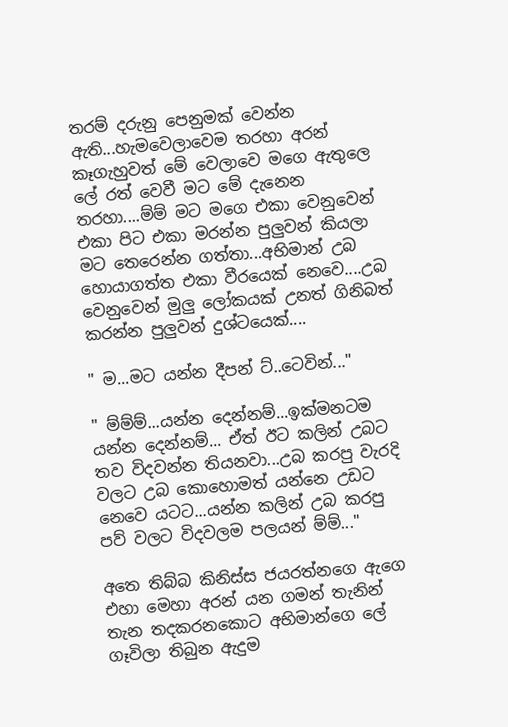තරම් දරුනු පෙනුමක් වෙන්න ඇති...හැමවෙලාවෙම තරහා අරන් කෑගැහුවත් මේ වෙලාවෙ මගෙ ඇතුලෙ ලේ රත් වෙවී මට මේ දැනෙන තරහා....ම්ම් මට මගෙ එකා වෙනුවෙන් එකා පිට එකා මරන්න පුලුවන් කියලා මට තෙරෙන්න ගත්තා...අභිමාන් උබ හොයාගත්ත එකා වීරයෙක් නෙවෙ....උබ වෙනුවෙන් මුලු ලෝකයක් උනත් ගිනිබත් කරන්න පුලුවන් දුශ්ටයෙක්....

" ම...මට යන්න දීපන් ට්..ටෙවින්..."

" ම්ම්ම්...යන්න දෙන්නම්...ඉක්මනටම යන්න දෙන්නම්... ඒත් ඊට කලින් උබට තව විදවන්න තියනවා...උබ කරපු වැරදි වලට උබ කොහොමත් යන්නෙ උඩට නෙවෙ යටට...යන්න කලින් උබ කරපු පව් වලට විදවලම පලයන් ම්ම්..."

අතෙ තිබ්බ කිනිස්ස ජයරත්නගෙ ඇගෙ එහා මෙහා අරන් යන ගමන් තැනින් තැන තදකරනකොට අභිමාන්ගෙ ලේ ගෑවිලා තිබුන ඇදුම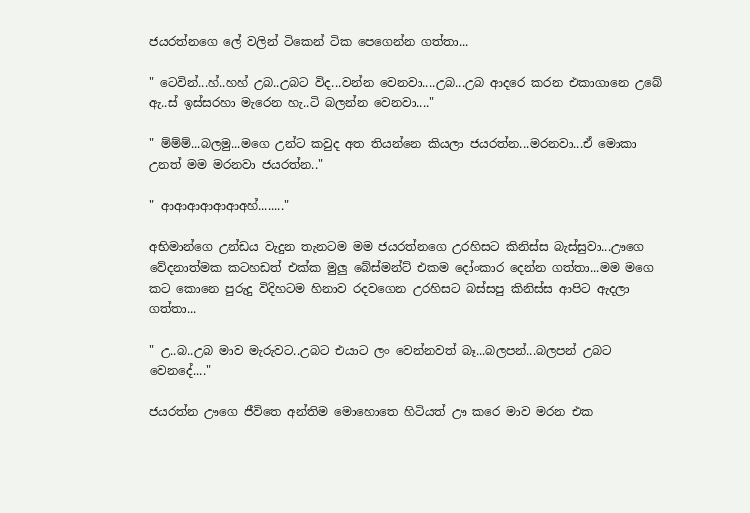ජයරත්නගෙ ලේ වලින් ටිකෙන් ටික පෙගෙන්න ගත්තා...

" ටෙවින්...හ්..හහ් උබ..උබට විද...වන්න වෙනවා....උබ...උබ ආදරෙ කරන එකාගානෙ උබේ ඇ..ස් ඉස්සරහා මැරෙන හැ..ටි බලන්න වෙනවා...."

" ම්ම්ම්...බලමු...මගෙ උන්ට කවුද අත තියන්නෙ කියලා ජයරත්න...මරනවා...ඒ මොකා උනත් මම මරනවා ජයරත්න.."

" ආආආආආආඅහ්........"

අභිමාන්ගෙ උන්ඩය වැදුන තැනටම මම ජයරත්නගෙ උරහිසට කිනිස්ස බැස්සුවා...ඌගෙ වේදනාත්මක කටහඩත් එක්ක මුලු බේස්මන්ට් එකම දෝංකාර දෙන්න ගත්තා...මම මගෙ කට කොනෙ පුරුදු විදිහටම හිනාව රදවගෙන උරහිසට බස්සපු කිනිස්ස ආපිට ඇදලා ගත්තා...

" උ..බ..උබ මාව මැරුවට..උබට එයාට ලං වෙන්නවත් බෑ...බලපන්...බලපන් උබට වෙනදේ...."

ජයරත්න ඌගෙ ජීවිතෙ අන්තිම මොහොතෙ හිටියත් ඌ කරෙ මාව මරන එක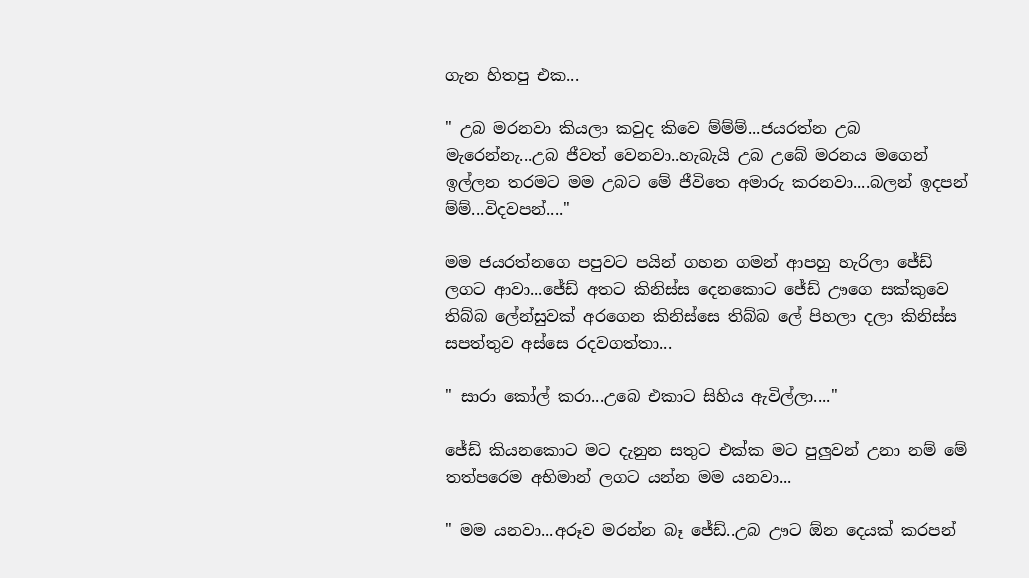ගැන හිතපු එක...

" උබ මරනවා කියලා කවුද කිවෙ ම්ම්ම්...ජයරත්න උබ මැරෙන්නැ...උබ ජීවත් වෙනවා..හැබැයි උබ උබේ මරනය මගෙන් ඉල්ලන තරමට මම උබට මේ ජීවිතෙ අමාරු කරනවා....බලන් ඉදපන් ම්ම්...විදවපන්...."

මම ජයරත්නගෙ පපුවට පයින් ගහන ගමන් ආපහු හැරිලා ජේඩ් ලගට ආවා...ජේඩ් අතට කිනිස්ස දෙනකොට ජේඩ් ඌගෙ සක්කුවෙ තිබ්බ ලේන්සුවක් අරගෙන කිනිස්සෙ තිබ්බ ලේ පිහලා දලා කිනිස්ස සපත්තුව අස්සෙ රදවගත්තා...

" සාරා කෝල් කරා...උබෙ එකාට සිහිය ඇවිල්ලා...."

ජේඩ් කියනකොට මට දැනුන සතුට එක්ක මට පුලුවන් උනා නම් මේ තත්පරෙම අභිමාන් ලගට යන්න මම යනවා...

" මම යනවා...අරූව මරන්න බෑ ජේඩ්..උබ ඌට ඕන දෙයක් කරපන්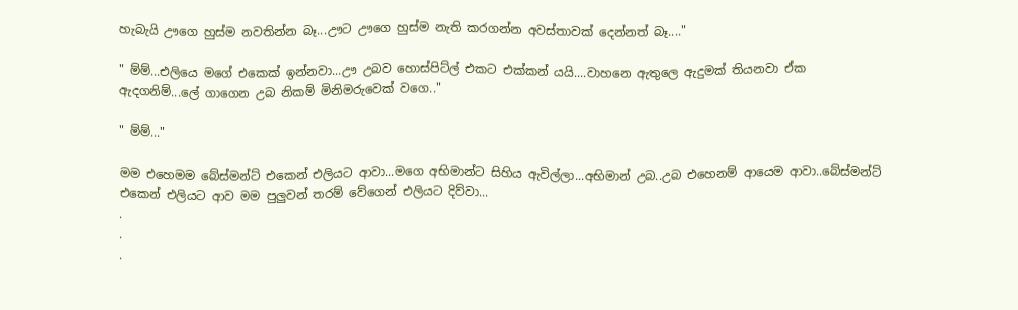හැබැයි ඌගෙ හුස්ම නවතින්න බෑ...ඌට ඌගෙ හුස්ම නැති කරගන්න අවස්තාවක් දෙන්නත් බෑ...."

" ම්ම්...එලියෙ මගේ එකෙක් ඉන්නවා...ඌ උබව හොස්පිට්ල් එකට එක්කන් යයි....වාහනෙ ඇතුලෙ ඇදුමක් තියනවා ඒක ඇදගනිම්...ලේ ගාගෙන උබ නිකම් මිනිමරුවෙක් වගෙ.."

" ම්ම්..."

මම එහෙමම බේස්මන්ට් එකෙන් එලියට ආවා...මගෙ අභිමාන්ට සිහිය ඇවිල්ලා...අභිමාන් උබ..උබ එහෙනම් ආයෙම ආවා..බේස්මන්ට් එකෙන් එලියට ආව මම පුලුවන් තරම් වේගෙන් එලියට දිව්වා...
.
.
.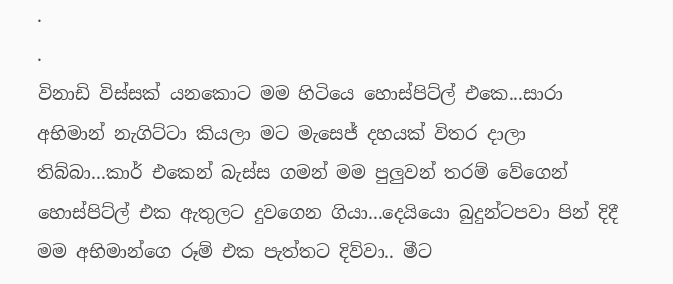.
.
විනාඩි විස්සක් යනකොට මම හිටියෙ හොස්පිට්ල් එකෙ...සාරා අභිමාන් නැගිට්ටා කියලා මට මැසෙජ් දහයක් විතර දාලා තිබ්බා...කාර් එකෙන් බැස්ස ගමන් මම පුලුවන් තරම් වේගෙන් හොස්පිට්ල් එක ඇතුලට දුවගෙන ගියා...දෙයියො බුදුන්ටපවා පින් දිදී මම අභිමාන්ගෙ රූම් එක පැත්තට දිව්වා.. මීට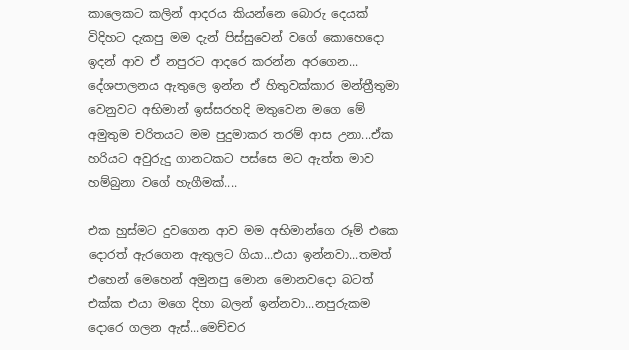කාලෙකට කලින් ආදරය කියන්නෙ බොරු දෙයක් විදිහට දැකපු මම දැන් පිස්සුවෙන් වගේ කොහෙදො ඉදන් ආව ඒ නපුරට ආදරෙ කරන්න අරගෙන... දේශපාලනය ඇතුලෙ ඉන්න ඒ හිතුවක්කාර මන්ත්‍රීතුමා වෙනුවට අභිමාන් ඉස්සරහදි මතුවෙන මගෙ මේ අමුතුම චරිතයට මම පුදුමාකර තරම් ආස උනා...ඒක හරියට අවුරුදු ගානටකට පස්සෙ මට ඇත්ත මාව හම්බුනා වගේ හැගීමක්....

එක හුස්මට දුවගෙන ආව මම අභිමාන්ගෙ රූම් එකෙ දොරත් ඇරගෙන ඇතුලට ගියා...එයා ඉන්නවා...තමත් එහෙන් මෙහෙන් අමුනපු මොන මොනවදො බටත් එක්ක එයා මගෙ දිහා බලන් ඉන්නවා...නපුරුකම දොරෙ ගලන ඇස්...මෙච්චර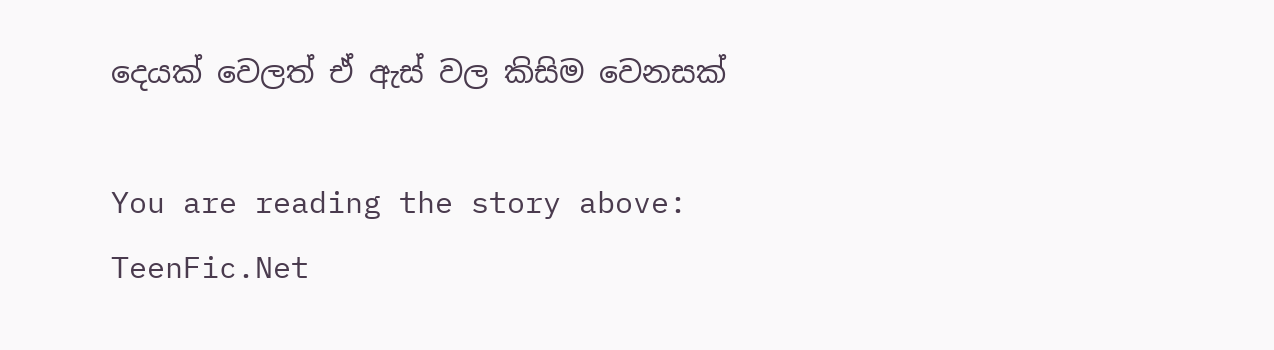දෙයක් වෙලත් ඒ ඇස් වල කිසිම වෙනසක්

You are reading the story above: TeenFic.Net